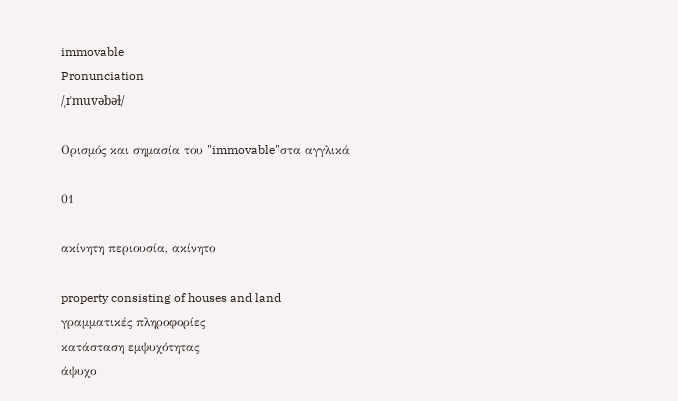immovable
Pronunciation
/ˌɪˈmuvəbəɫ/

Ορισμός και σημασία του "immovable"στα αγγλικά

01

ακίνητη περιουσία, ακίνητο

property consisting of houses and land
γραμματικές πληροφορίες
κατάσταση εμψυχότητας
άψυχο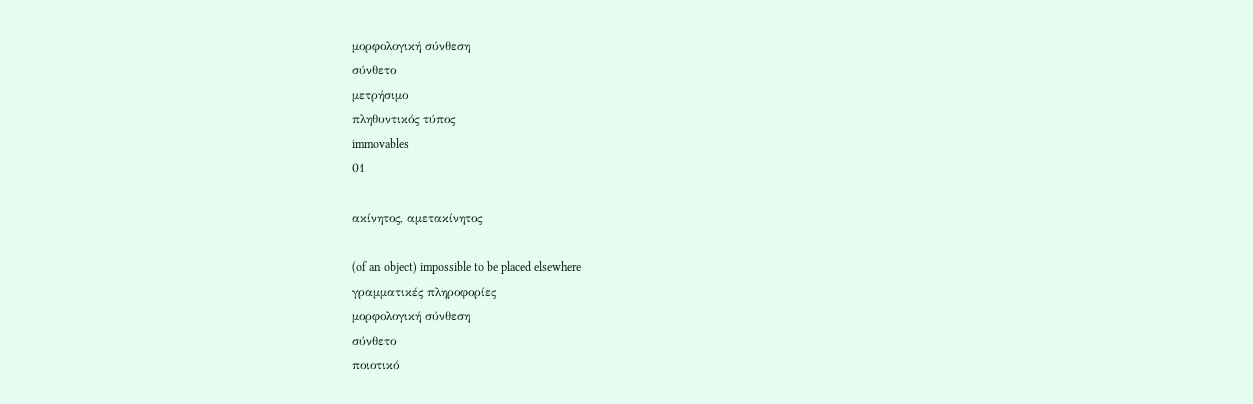μορφολογική σύνθεση
σύνθετο
μετρήσιμο
πληθυντικός τύπος
immovables
01

ακίνητος, αμετακίνητος

(of an object) impossible to be placed elsewhere
γραμματικές πληροφορίες
μορφολογική σύνθεση
σύνθετο
ποιοτικό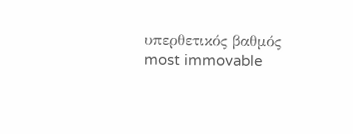υπερθετικός βαθμός
most immovable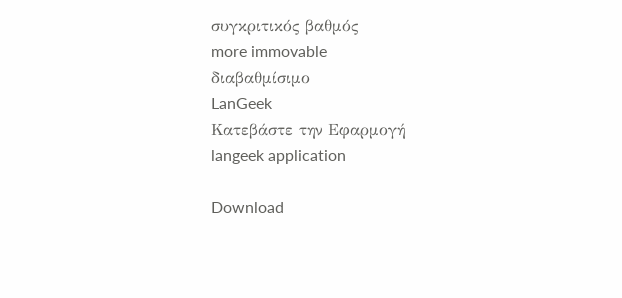συγκριτικός βαθμός
more immovable
διαβαθμίσιμο
LanGeek
Κατεβάστε την Εφαρμογή
langeek application

Download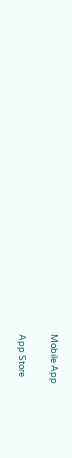Mobile App

App Store